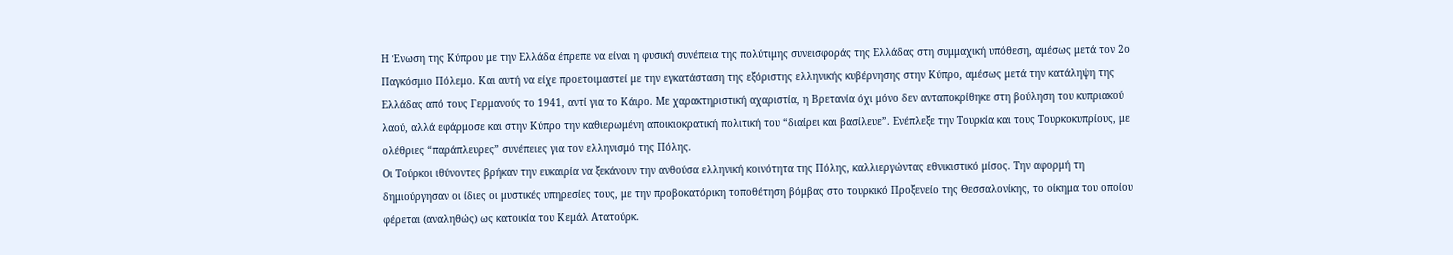Η Ένωση της Κύπρου με την Ελλάδα έπρεπε να είναι η φυσική συνέπεια της πολύτιμης συνεισφοράς της Ελλάδας στη συμμαχική υπόθεση, αμέσως μετά τον 2ο Παγκόσμιο Πόλεμο. Και αυτή να είχε προετοιμαστεί με την εγκατάσταση της εξόριστης ελληνικής κυβέρνησης στην Κύπρο, αμέσως μετά την κατάληψη της Ελλάδας από τους Γερμανούς το 1941, αντί για το Κάιρο. Με χαρακτηριστική αχαριστία, η Βρετανία όχι μόνο δεν ανταποκρίθηκε στη βούληση του κυπριακού λαού, αλλά εφάρμοσε και στην Κύπρο την καθιερωμένη αποικιοκρατική πολιτική του “διαίρει και βασίλευε”. Ενέπλεξε την Τουρκία και τους Τουρκοκυπρίους, με ολέθριες “παράπλευρες” συνέπειες για τον ελληνισμό της Πόλης.
Οι Τούρκοι ιθύνοντες βρήκαν την ευκαιρία να ξεκάνουν την ανθούσα ελληνική κοινότητα της Πόλης, καλλιεργώντας εθνικιστικό μίσος. Την αφορμή τη δημιούργησαν οι ίδιες οι μυστικές υπηρεσίες τους, με την προβοκατόρικη τοποθέτηση βόμβας στο τουρκικό Προξενείο της Θεσσαλονίκης, το οίκημα του οποίου φέρεται (αναληθώς) ως κατοικία του Κεμάλ Ατατούρκ.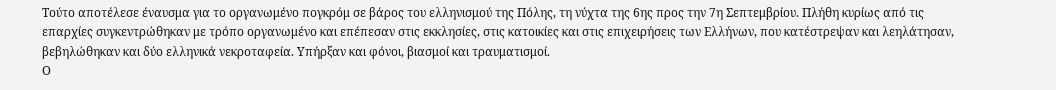Τούτο αποτέλεσε έναυσμα για το οργανωμένο πογκρόμ σε βάρος του ελληνισμού της Πόλης, τη νύχτα της 6ης προς την 7η Σεπτεμβρίου. Πλήθη κυρίως από τις επαρχίες συγκεντρώθηκαν με τρόπο οργανωμένο και επέπεσαν στις εκκλησίες, στις κατοικίες και στις επιχειρήσεις των Ελλήνων, που κατέστρεψαν και λεηλάτησαν, βεβηλώθηκαν και δύο ελληνικά νεκροταφεία. Υπήρξαν και φόνοι, βιασμοί και τραυματισμοί.
Ο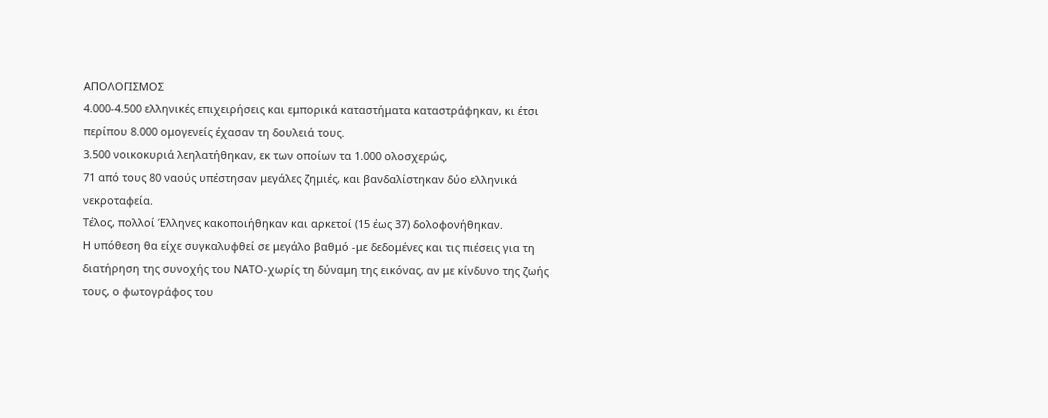ΑΠΟΛΟΓΙΣΜΟΣ
4.000-4.500 ελληνικές επιχειρήσεις και εμπορικά καταστήματα καταστράφηκαν, κι έτσι περίπου 8.000 ομογενείς έχασαν τη δουλειά τους.
3.500 νοικοκυριά λεηλατήθηκαν, εκ των οποίων τα 1.000 ολοσχερώς,
71 από τους 80 ναούς υπέστησαν μεγάλες ζημιές, και βανδαλίστηκαν δύο ελληνικά νεκροταφεία.
Τέλος, πολλοί Έλληνες κακοποιήθηκαν και αρκετοί (15 έως 37) δολοφονήθηκαν.
Η υπόθεση θα είχε συγκαλυφθεί σε μεγάλο βαθμό -με δεδομένες και τις πιέσεις για τη διατήρηση της συνοχής του ΝΑΤΟ-χωρίς τη δύναμη της εικόνας, αν με κίνδυνο της ζωής τους, ο φωτογράφος του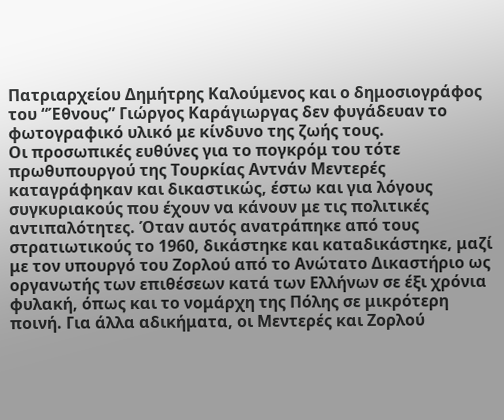Πατριαρχείου Δημήτρης Καλούμενος και ο δημοσιογράφος του “Έθνους” Γιώργος Καράγιωργας δεν φυγάδευαν το φωτογραφικό υλικό με κίνδυνο της ζωής τους.
Οι προσωπικές ευθύνες για το πογκρόμ του τότε πρωθυπουργού της Τουρκίας Αντνάν Μεντερές καταγράφηκαν και δικαστικώς, έστω και για λόγους συγκυριακούς που έχουν να κάνουν με τις πολιτικές αντιπαλότητες. Όταν αυτός ανατράπηκε από τους στρατιωτικούς το 1960, δικάστηκε και καταδικάστηκε, μαζί με τον υπουργό του Ζορλού από το Ανώτατο Δικαστήριο ως οργανωτής των επιθέσεων κατά των Ελλήνων σε έξι χρόνια φυλακή, όπως και το νομάρχη της Πόλης σε μικρότερη ποινή. Για άλλα αδικήματα, οι Μεντερές και Ζορλού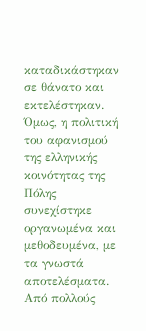καταδικάστηκαν σε θάνατο και εκτελέστηκαν. Όμως, η πολιτική του αφανισμού της ελληνικής κοινότητας της Πόλης συνεχίστηκε οργανωμένα και μεθοδευμένα, με τα γνωστά αποτελέσματα.
Από πολλούς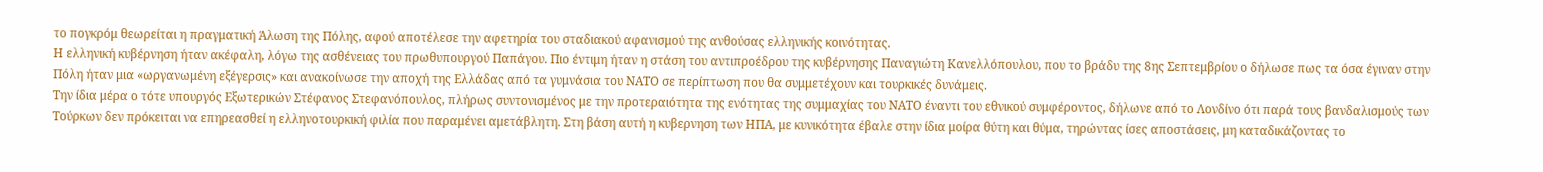το πογκρόμ θεωρείται η πραγματική Άλωση της Πόλης, αφού αποτέλεσε την αφετηρία του σταδιακού αφανισμού της ανθούσας ελληνικής κοινότητας.
Η ελληνική κυβέρνηση ήταν ακέφαλη, λόγω της ασθένειας του πρωθυπουργού Παπάγου. Πιο έντιμη ήταν η στάση του αντιπροέδρου της κυβέρνησης Παναγιώτη Κανελλόπουλου, που το βράδυ της 8ης Σεπτεμβρίου ο δήλωσε πως τα όσα έγιναν στην Πόλη ήταν μια «ωργανωμένη εξέγερσις» και ανακοίνωσε την αποχή της Ελλάδας από τα γυμνάσια του ΝΑΤΟ σε περίπτωση που θα συμμετέχουν και τουρκικές δυνάμεις.
Την ίδια μέρα ο τότε υπουργός Εξωτερικών Στέφανος Στεφανόπουλος, πλήρως συντονισμένος με την προτεραιότητα της ενότητας της συμμαχίας του ΝΑΤΟ έναντι του εθνικού συμφέροντος, δήλωνε από το Λονδίνο ότι παρά τους βανδαλισμούς των Τούρκων δεν πρόκειται να επηρεασθεί η ελληνοτουρκική φιλία που παραμένει αμετάβλητη. Στη βάση αυτή η κυβερνηση των ΗΠΑ, με κυνικότητα έβαλε στην ίδια μοίρα θύτη και θύμα, τηρώντας ίσες αποστάσεις, μη καταδικάζοντας το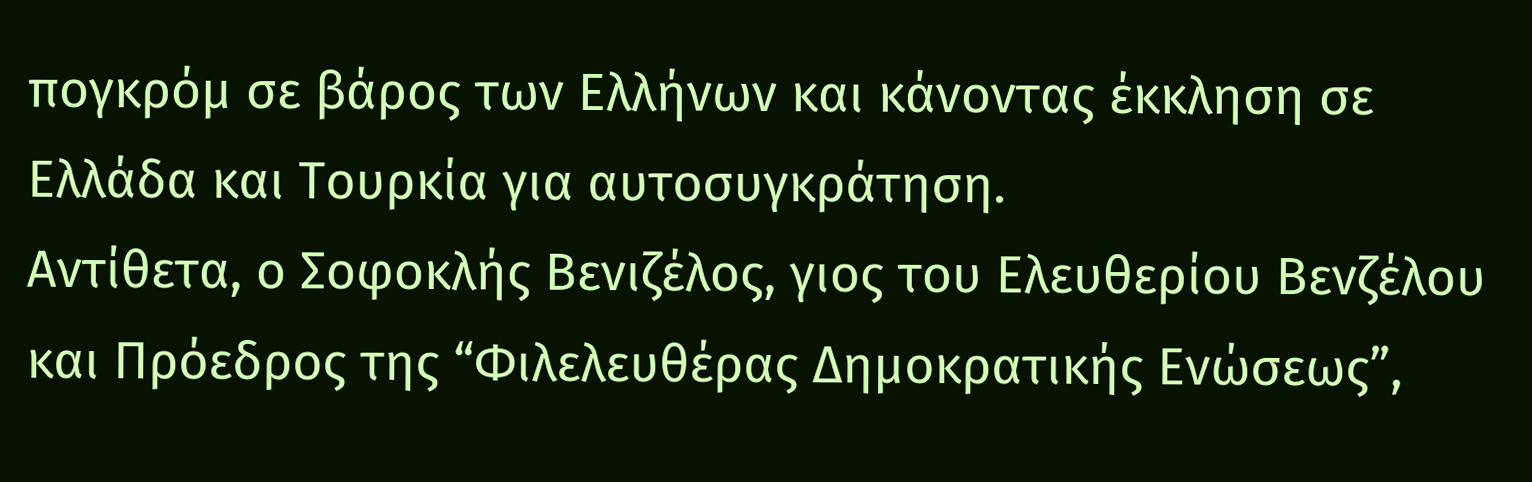πογκρόμ σε βάρος των Ελλήνων και κάνοντας έκκληση σε Ελλάδα και Τουρκία για αυτοσυγκράτηση.
Αντίθετα, ο Σοφοκλής Βενιζέλος, γιος του Ελευθερίου Βενζέλου και Πρόεδρος της “Φιλελευθέρας Δημοκρατικής Ενώσεως”,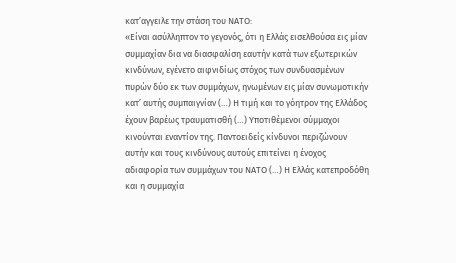κατ’αγγειλε την στάση του ΝΑΤΟ:
«Είναι ασύλληπτον το γεγονός, ότι η Ελλάς εισελθούσα εις μίαν συμμαχίαν δια να διασφαλίση εαυτήν κατά των εξωτερικών κινδύνων, εγένετο αιφνιδίως στόχος των συνδυασμένων πυρών δύο εκ των συμμάχων, ηνωμένων εις μίαν συνωμοτικήν κατ’ αυτής συμπαιγνίαν (…) Η τιμή και το γόητρον της Ελλάδος έχουν βαρέως τραυματισθή (…) Υποτιθέμενοι σύμμαχοι κινούνται εναντίον της. Παντοειδείς κίνδυνοι περιζώνουν αυτήν και τους κινδύνους αυτούς επιτείνει η ένοχος αδιαφορία των συμμάχων του ΝΑΤΟ (…) Η Ελλάς κατεπροδόθη και η συμμαχία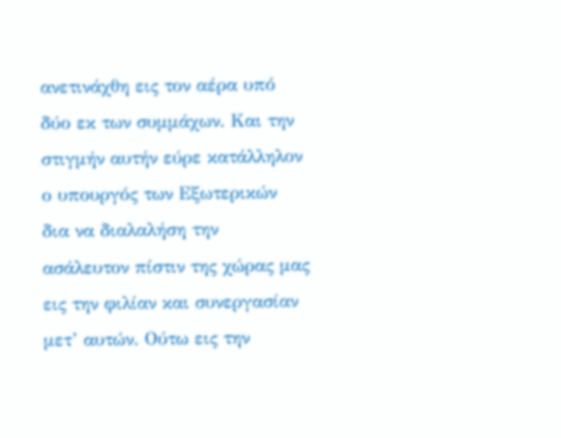ανετινάχθη εις τον αέρα υπό δύο εκ των συμμάχων. Και την στιγμήν αυτήν εύρε κατάλληλον ο υπουργός των Εξωτερικών δια να διαλαλήση την ασάλευτον πίστιν της χώρας μας εις την φιλίαν και συνεργασίαν μετ’ αυτών. Ούτω εις την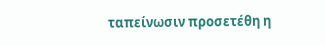ταπείνωσιν προσετέθη η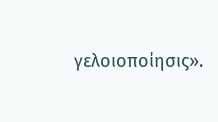γελοιοποίησις».